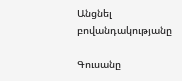Անցնել բովանդակությանը

Գուսանը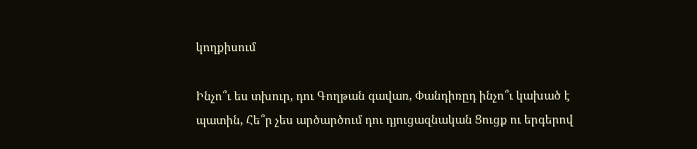կողքիսում

Ինչո՞ւ ես տխուր, դու Գողթան գավառ, Փանդիռըդ ինչո՞ւ կախած է պատին, Հե՞ր չես արծարծում դու դյուցազնական Ցուցք ու երգերով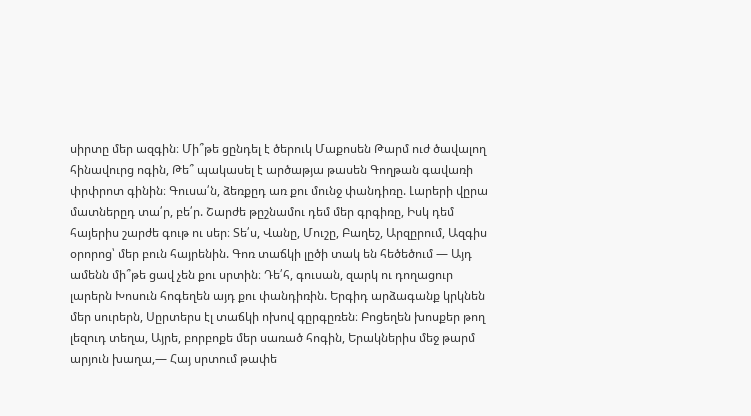սիրտը մեր ազգին։ Մի՞թե ցընդել է ծերուկ Մաքոսեն Թարմ ուժ ծավալող հինավուրց ոգին, Թե՞ պակասել է արծաթյա թասեն Գողթան գավառի փրփրոտ գինին։ Գուսա՛ն, ձեռքըդ առ քու մունջ փանդիռը. Լարերի վըրա մատներըդ տա՛ր, բե՛ր. Շարժե թըշնամու դեմ մեր գրգիռը, Իսկ դեմ հայերիս շարժե գութ ու սեր։ Տե՛ս, Վանը, Մուշը, Բաղեշ, Արզըրում, Ազգիս օրորոց՝ մեր բուն հայրենին. Գոռ տաճկի լըծի տակ են հեծեծում — Այդ ամենն մի՞թե ցավ չեն քու սրտին։ Դե՛հ, գուսան, զարկ ու դողացուր լարերն Խոսուն հոգեղեն այդ քու փանդիռին. Երգիդ արձագանք կրկնեն մեր սուրերն, Սըրտերս էլ տաճկի ոխով գըրգըռեն։ Բոցեղեն խոսքեր թող լեզուդ տեղա, Այրե, բորբոքե մեր սառած հոգին, Երակներիս մեջ թարմ արյուն խաղա,— Հայ սրտում թափե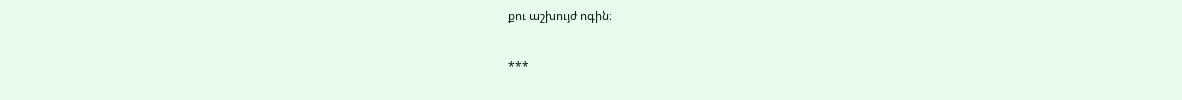քու աշխույժ ոգին։

***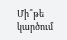Մի՞թե կարծում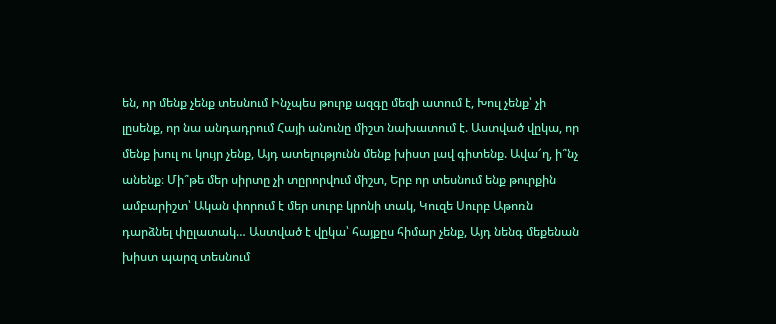են, որ մենք չենք տեսնում Ինչպես թուրք ազգը մեզի ատում է, Խուլ չենք՝ չի լըսենք, որ նա անդադրում Հայի անունը միշտ նախատում է. Աստված վըկա, որ մենք խուլ ու կույր չենք, Այդ ատելությունն մենք խիստ լավ գիտենք. Ավա՜ղ, ի՞նչ անենք։ Մի՞թե մեր սիրտը չի տըրորվում միշտ, Երբ որ տեսնում ենք թուրքին ամբարիշտ՝ Ական փորում է մեր սուրբ կրոնի տակ, Կուզե Սուրբ Աթոռն դարձնել փըլատակ… Աստված է վըկա՝ հայքըս հիմար չենք, Այդ նենգ մեքենան խիստ պարզ տեսնում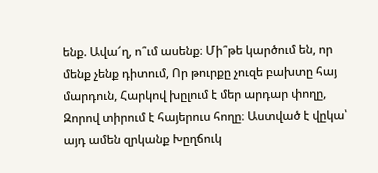ենք. Ավա՜ղ, ո՞ւմ ասենք։ Մի՞թե կարծում են, որ մենք չենք դիտում, Որ թուրքը չուզե բախտը հայ մարդուն, Հարկով խըլում է մեր արդար փողը, Զորով տիրում է հայերուս հողը։ Աստված է վըկա՝ այդ ամեն զրկանք Խըղճուկ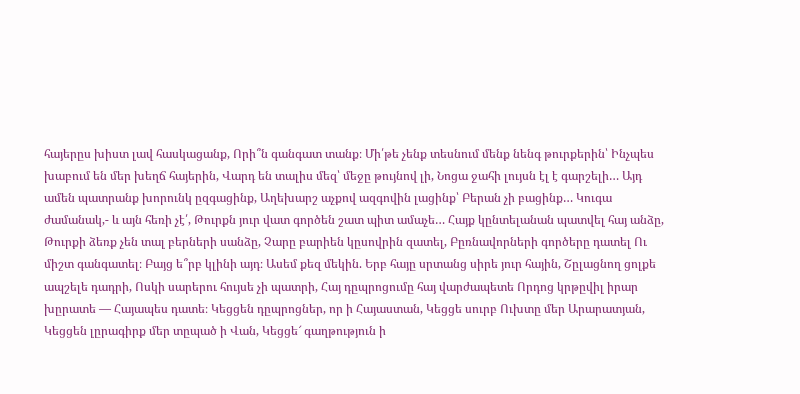հայերըս խիստ լավ հասկացանք, Որի՞ն գանգատ տանք։ Մի՛թե չենք տեսնում մենք նենգ թուրքերին՝ Ինչպես խաբում են մեր խեղճ հայերին, Վարդ են տալիս մեզ՝ մեջը թույնով լի, Նոցա ջահի լույսն էլ է գարշելի… Այդ ամեն պատրանք խորունկ ըզգացինք, Աղեխարշ աչքով ազգովին լացինք՝ Բերան չի բացինք… Կուգա ժամանակ,- և այն հեռի չէ՛, Թուրքն յուր վատ գործեն շատ պիտ ամաչե… Հայք կընտելանան պատվել հայ անձը, Թուրքի ձեռք չեն տալ բերների սանձը, Չարը բարիեն կըսովրին զատել, Բըռնավորների գործերը դատել Ու միշտ գանգատել։ Բայց ե՞րբ կլինի այդ։ Ասեմ քեզ մեկին. Երբ հայը սրտանց սիրե յուր հային, Շըլացնող ցոլքե ապշելե դադրի, Ոսկի սարերու հույսե չի պատրի, Հայ դըպրոցումը հայ վարժապետե Որդոց կրթըվիլ իրար խըրատե — Հայապես դատե։ Կեցցեն դըպրոցներ, որ ի Հայաստան, Կեցցե սուրբ Ուխտը մեր Արարատյան, Կեցցեն լըրագիրք մեր տըպած ի Վան, Կեցցե՜ գաղթություն ի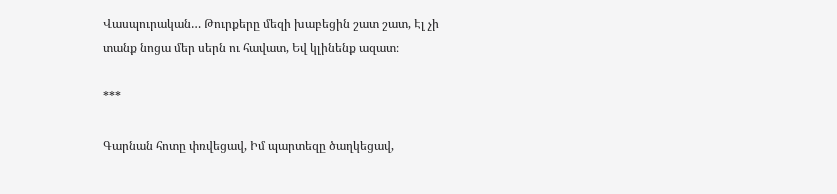Վասպուրական… Թուրքերը մեզի խաբեցին շատ շատ, Էլ չի տանք նոցա մեր սերն ու հավատ, Եվ կլինենք ազատ։

***

Գարնան հոտը փռվեցավ, Իմ պարտեզը ծաղկեցավ,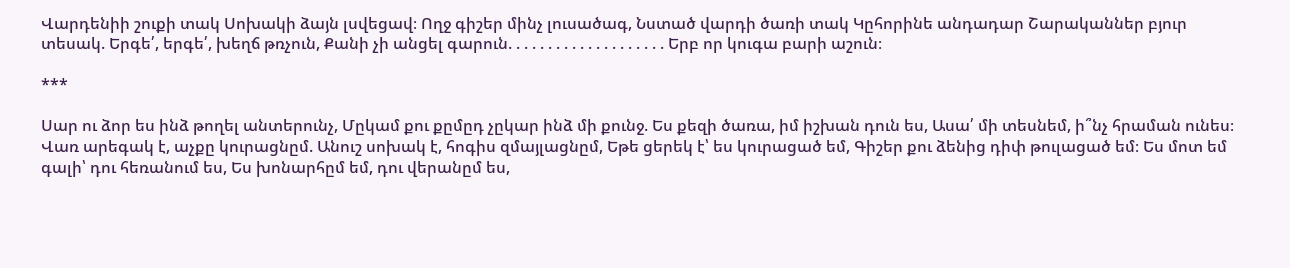Վարդենիի շուքի տակ Սոխակի ձայն լսվեցավ։ Ողջ գիշեր մինչ լուսածագ, Նստած վարդի ծառի տակ Կըհորինե անդադար Շարականներ բյուր տեսակ. Երգե՛, երգե՛, խեղճ թռչուն, Քանի չի անցել գարուն. . . . . . . . . . . . . . . . . . . . Երբ որ կուգա բարի աշուն։

***

Սար ու ձոր ես ինձ թողել անտերունչ, Մըկամ քու քըմըդ չըկար ինձ մի քունջ. Ես քեզի ծառա, իմ իշխան դուն ես, Ասա՛ մի տեսնեմ, ի՞նչ հրաման ունես։ Վառ արեգակ է, աչքը կուրացնըմ. Անուշ սոխակ է, հոգիս զմայլացնըմ, Եթե ցերեկ է՝ ես կուրացած եմ, Գիշեր քու ձենից դիփ թուլացած եմ։ Ես մոտ եմ գալի՝ դու հեռանում ես, Ես խոնարհըմ եմ, դու վերանըմ ես,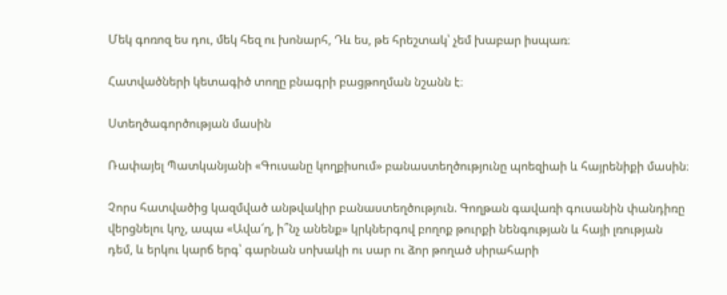Մեկ գոռոզ ես դու, մեկ հեզ ու խոնարհ, Դև ես, թե հրեշտակ՝ չեմ խաբար իսպառ։

Հատվածների կետագիծ տողը բնագրի բացթողման նշանն է։

Ստեղծագործության մասին

Ռափայել Պատկանյանի «Գուսանը կողքիսում» բանաստեղծությունը պոեզիաի և հայրենիքի մասին։

Չորս հատվածից կազմված անթվակիր բանաստեղծություն. Գողթան գավառի գուսանին փանդիռը վերցնելու կոչ, ապա «Ավա՜ղ, ի՞նչ անենք» կրկներգով բողոք թուրքի նենգության և հայի լռության դեմ, և երկու կարճ երգ՝ գարնան սոխակի ու սար ու ձոր թողած սիրահարի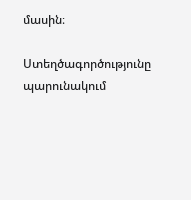մասին։

Ստեղծագործությունը պարունակում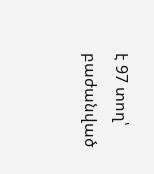է 97 տող՝ բաժանված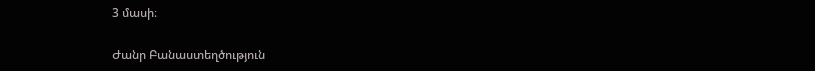3 մասի։

Ժանր Բանաստեղծություն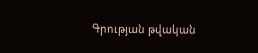Գրության թվական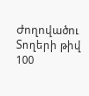Ժողովածու
Տողերի թիվ 100